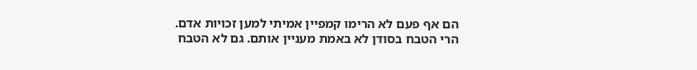הם אף פעם לא הרימו קמפיין אמיתי למען זכויות אדם. הרי הטבח בסודן לא באמת מעניין אותם. גם לא הטבח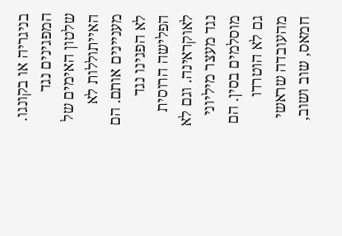בניגריה או בקונגו. המפגינים נגד שלטון האימים של האייתוללות לא מעניינים אותם. הם לא הפגינו נגד הפלישה הרוסית לאוקראינה. וגם לא נגד מעצר מיליוני מוסלמים בסין. הם גם לא הוטרדו מהעובדה שראשי חמאס, שוב ושוב,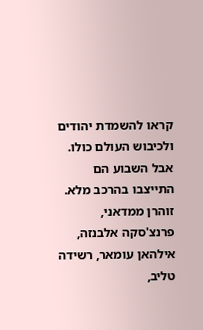קראו להשמדת יהודים ולכיבוש העולם כולו.
אבל השבוע הם התייצבו בהרכב מלא. זוהרן ממדאני, פרנצ'סקה אלבנזה, אילהאן עומאר, רשידה טליב,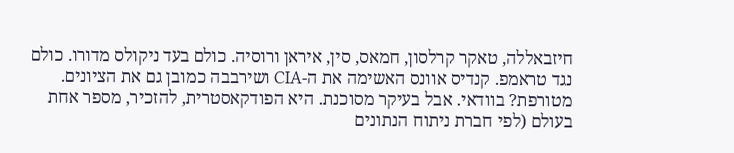חיזבאללה, טאקר קרלסון, חמאס, סין, איראן ורוסיה. כולם בעד ניקולס מדורו. כולם נגד טראמפ. קנדיס אוונס האשימה את ה-CIA ושירבבה כמובן גם את הציונים. מטורפת? בוודאי. אבל בעיקר מסוכנת. היא הפודקאסטרית, להזכיר, מספר אחת בעולם (לפי חברת ניתוח הנתונים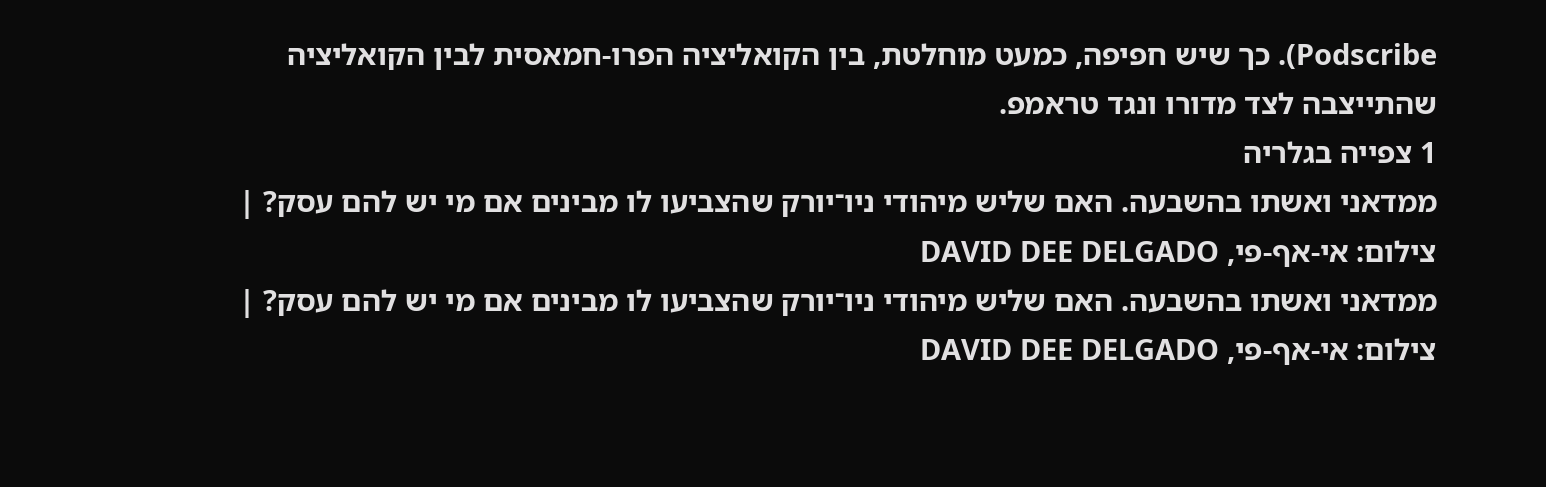Podscribe). כך שיש חפיפה, כמעט מוחלטת, בין הקואליציה הפרו-חמאסית לבין הקואליציה שהתייצבה לצד מדורו ונגד טראמפ.
1 צפייה בגלריה
ממדאני ואשתו בהשבעה. האם שליש מיהודי ניו־יורק שהצביעו לו מבינים אם מי יש להם עסק? | צילום: אי-אף-פי, DAVID DEE DELGADO
ממדאני ואשתו בהשבעה. האם שליש מיהודי ניו־יורק שהצביעו לו מבינים אם מי יש להם עסק? | צילום: אי-אף-פי, DAVID DEE DELGADO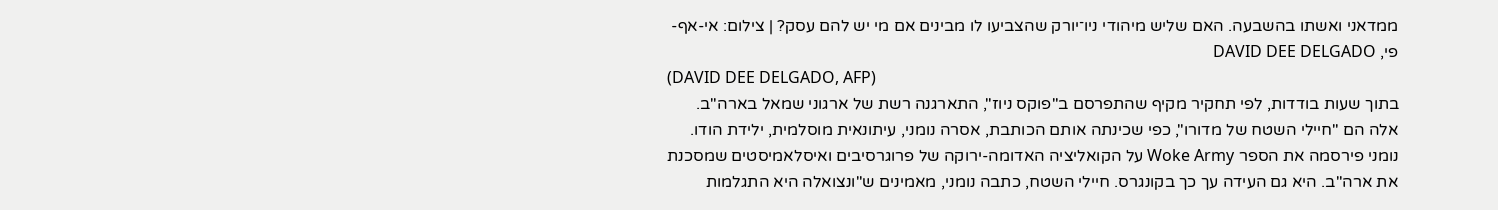ממדאני ואשתו בהשבעה. האם שליש מיהודי ניו־יורק שהצביעו לו מבינים אם מי יש להם עסק? | צילום: אי-אף-פי, DAVID DEE DELGADO
(DAVID DEE DELGADO, AFP)
בתוך שעות בודדות, לפי תחקיר מקיף שהתפרסם ב"פוקס ניוז", התארגנה רשת של ארגוני שמאל בארה"ב. אלה הם "חיילי השטח של מדורו", כפי שכינתה אותם הכותבת, אסרה נומני, עיתונאית מוסלמית, ילידת הודו. נומני פירסמה את הספר Woke Army על הקואליציה האדומה-ירוקה של פרוגרסיבים ואיסלאמיסטים שמסכנת את ארה"ב. היא גם העידה עך כך בקונגרס. חיילי השטח, כתבה נומני, מאמינים ש"ונצואלה היא התגלמות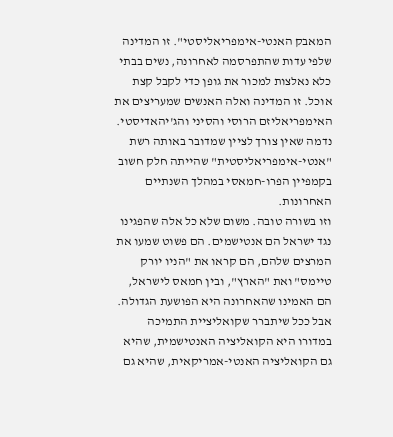המאבק האנטי-אימפריאליסטי". זו המדינה שלפי עדות שהתפרסמה לאחרונה, נשים בבתי כלא נאלצות למכור את גופן כדי לקבל קצת אוכל. זו המדינה ואלה האנשים שמעריצים את האימפריאליזם הרוסי והסיני והג'יהאדיסטי. נדמה שאין צורך לציין שמדובר באותה רשת "אנטי-אימפריאליסטית" שהייתה חלק חשוב בקמפיין הפרו-חמאסי במהלך השנתיים האחרונות.
וזו בשורה טובה. משום שלא כל אלה שהפגינו נגד ישראל הם אנטישמים. הם פשוט שמעו את המרצים שלהם, הם קראו את "הניו יורק טיימס" ואת "הארץ", ובין חמאס לישראל, הם האמינו שהאחרונה היא הפושעת הגדולה. אבל ככל שיתברר שקואליציית התמיכה במדורו היא הקואליציה האנטישמית, שהיא גם הקואליציה האנטי-אמריקאית, שהיא גם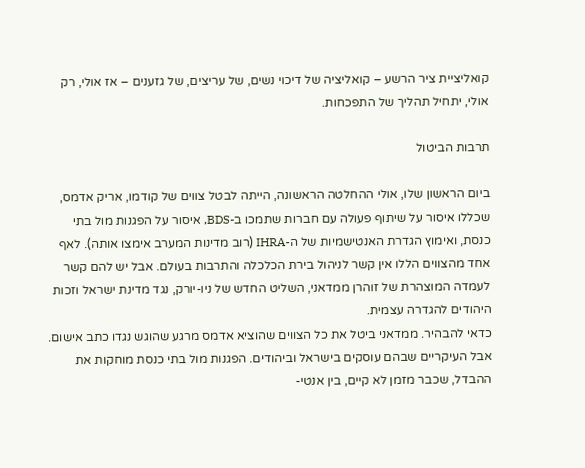קואליציית ציר הרשע – קואליציה של דיכוי נשים, של עריצים, של גזענים – אז אולי, רק אולי, יתחיל תהליך של התפכחות.

תרבות הביטול

ביום הראשון שלו, אולי ההחלטה הראשונה, הייתה לבטל צווים של קודמו, אריק אדמס, שכללו איסור על שיתוף פעולה עם חברות שתמכו ב-BDS, איסור על הפגנות מול בתי כנסת, ואימוץ הגדרת האנטישמיות של ה-IHRA (רוב מדינות המערב אימצו אותה). לאף אחד מהצווים הללו אין קשר לניהול בירת הכלכלה והתרבות בעולם. אבל יש להם קשר לעמדה המוצהרת של זוהרן ממדאני, השליט החדש של ניו-יורק, נגד מדינת ישראל וזכות היהודים להגדרה עצמית.
כדאי להבהיר. ממדאני ביטל את כל הצווים שהוציא אדמס מרגע שהוגש נגדו כתב אישום. אבל העיקריים שבהם עוסקים בישראל וביהודים. הפגנות מול בתי כנסת מוחקות את ההבדל, שכבר מזמן לא קיים, בין אנטי-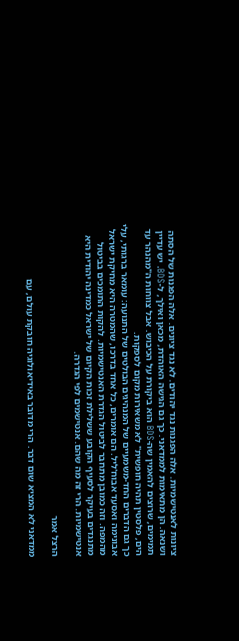ציונות לאנטישמיות. אלה הפגנות נגד יהודים. לא נגד ציונים. אלה הפגנות של הסתה ושנאה. הן מתאימות לממדאני. כך גם הגישה האוהדת, מכאן ואילך, ל-BDS. יש עדיין תמימים, שרוצים להאמין שה-BDS הוא ביקורת על הכיבוש. אבל צווחות ה"מהנהר עד הים, פלסטין תהיה חופשית" לא משאירות מקום לספקות.
כך גם הדברים החד-משמעיים של המנהיגים הבולטים של התנועה: עומאר ברגותי, עלי אבונימה ואסעד אבוח'ליל. הם אומרים, כל אחד בדרכו, שהמטרה היא מחיקת ישראל מהמפה. וזה כמובן מתחבר לביטול הגדרת האנטישמיות. להקות התומכים בביטול מתנגדים בעיקר לסעיף הקובע ששלילת זכות הקיום של ישראל כמדינה יהודית היא אנטישמיות. הרי זה מה שהם. אנטישמים לפי הגדרה.

הרצל אמר

ממדאני לא המציא שום דבר. הרי מדובר באידיאולוגיה חובקת עולם, עם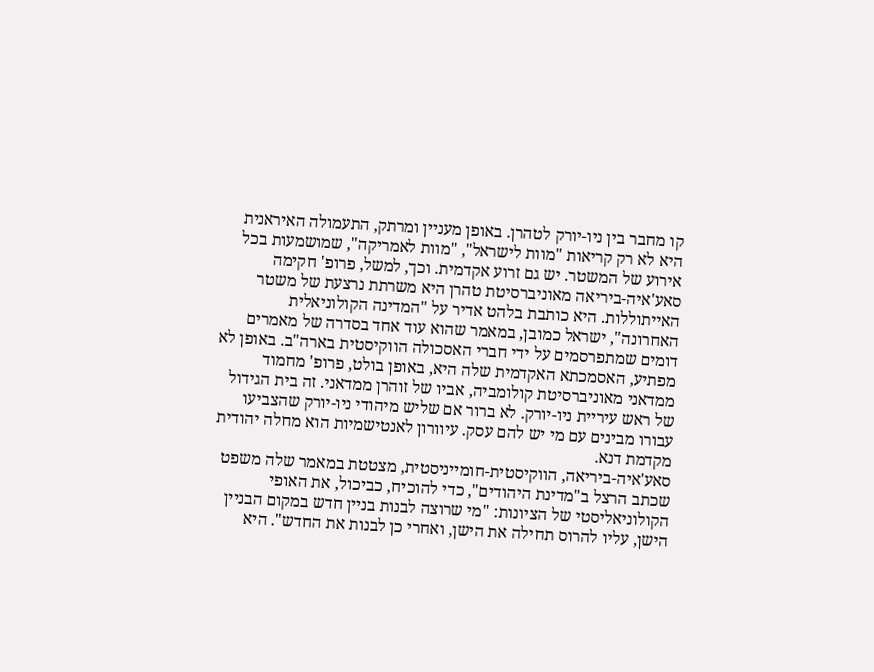קו מחבר בין ניו-יורק לטהרן. באופן מעניין ומרתק, התעמולה האיראנית היא לא רק קריאות "מוות לישראל", "מוות לאמריקה", שמושמעות בכל אירוע של המשטר. יש גם זרוע אקדמית. וכך, למשל, פרופ' חקימה סאע'איה-ביריאה מאוניברסיטת טהרן היא משרתת נרצעת של משטר האייתוללות. היא כותבת בלהט אדיר על "המדינה הקולוניאלית האחרונה", ישראל כמובן, במאמר שהוא עוד אחד בסדרה של מאמרים דומים שמתפרסמים על ידי חברי האסכולה הווקיסטית בארה"ב. באופן לא מפתיע, האסמכתא האקדמית שלה היא, באופן בולט, פרופ' מחמוד ממדאני מאוניברסיטת קולומביה, אביו של זוהרן ממדאני. זה בית הגידול של ראש עיריית ניו-יורק. לא ברור אם שליש מיהודי ניו-יורק שהצביעו עבורו מבינים עם מי יש להם עסק. עיוורון לאנטישמיות הוא מחלה יהודית מקדמת דנא.
סאע'איה-ביריאה, הווקיסטית-חומייניסטית, מצטטת במאמר שלה משפט שכתב הרצל ב"מדינת היהודים", כדי להוכיח, כביכול, את האופי הקולוניאליסטי של הציונות: "מי שרוצה לבנות בניין חדש במקום הבניין הישן, עליו להרוס תחילה את הישן, ואחרי כן לבנות את החדש". היא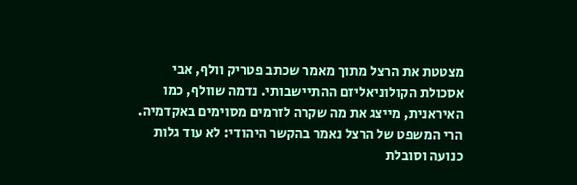מצטטת את הרצל מתוך מאמר שכתב פטריק וולף, אבי אסכולת הקולוניאליזם ההתיישבותי. נדמה שוולף, כמו האיראנית, מייצג את מה שקרה לזרמים מסוימים באקדמיה. הרי המשפט של הרצל נאמר בהקשר היהודי: לא עוד גלות כנועה וסובלת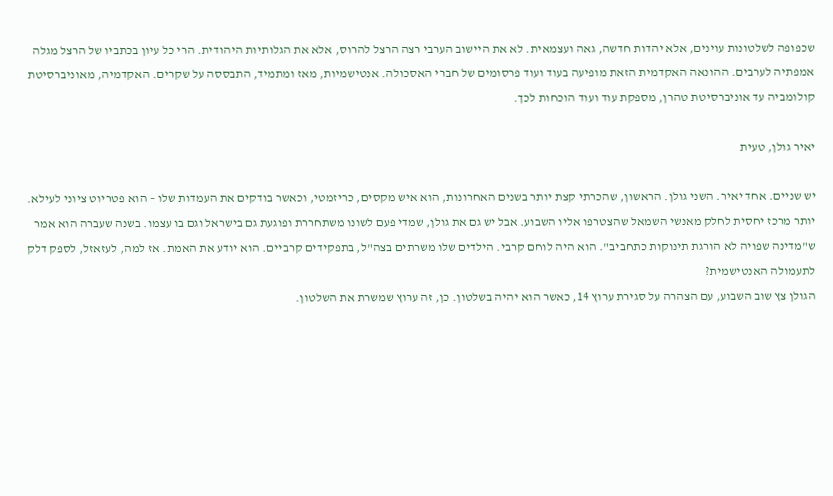שכפופה לשלטונות עוינים, אלא יהדות חדשה, גאה ועצמאית. לא את היישוב הערבי רצה הרצל להרוס, אלא את הגלותיות היהודית. הרי כל עיון בכתביו של הרצל מגלה אמפתיה לערבים. ההונאה האקדמית הזאת מופיעה בעוד ועוד פרסומים של חברי האסכולה. אנטישמיות, מאז ומתמיד, התבססה על שקרים. האקדמיה, מאוניברסיטת קולומביה עד אוניברסיטת טהרן, מספקת עוד ועוד הוכחות לכך.

יאיר גולן, טעית

יש שניים. אחד יאיר. השני גולן. הראשון, שהכרתי קצת יותר בשנים האחרונות, הוא איש מקסים, כריזמטי, וכאשר בודקים את העמדות שלו – הוא פטריוט ציוני לעילא. יותר מרכז יחסית לחלק מאנשי השמאל שהצטרפו אליו השבוע. אבל יש גם את גולן, שמדי פעם לשונו משתחררת ופוגעת גם בישראל וגם בו עצמו. בשנה שעברה הוא אמר ש"מדינה שפויה לא הורגת תינוקות כתחביב". הוא היה לוחם קרבי. הילדים שלו משרתים בצה"ל, בתפקידים קרביים. הוא יודע את האמת. אז למה, לעזאזל, לספק דלק לתעמולה האנטישמית?
הגולן צץ שוב השבוע, עם הצהרה על סגירת ערוץ 14, כאשר הוא יהיה בשלטון. כן, זה ערוץ שמשרת את השלטון.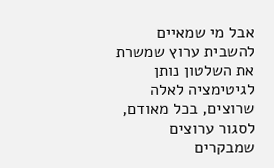אבל מי שמאיים להשבית ערוץ שמשרת את השלטון נותן לגיטימציה לאלה שרוצים, בכל מאודם, לסגור ערוצים שמבקרים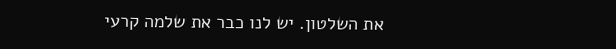את השלטון. יש לנו כבר את שלמה קרעי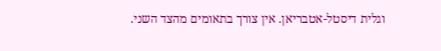וגלית דיסטל-אטבריאן. אין צורך בתאומים מהצד השני.